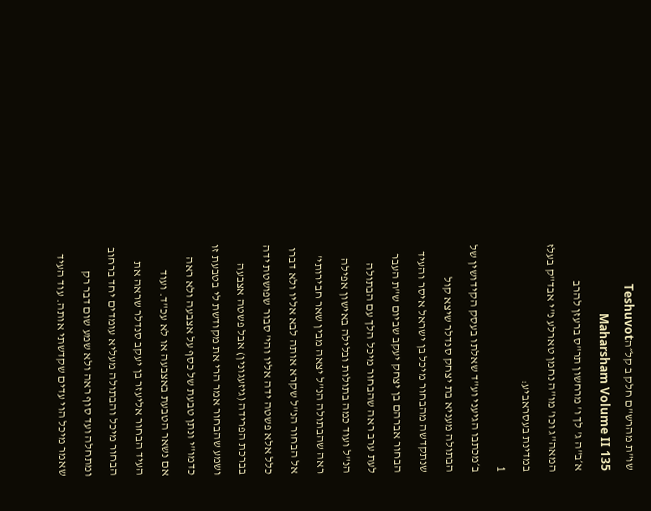שו"ת מהרש"ם חלק ב קל״הTeshuvot Maharsham Volume II 135
א׳ב"ה ג' לך ו' מרחשון תר"ס ברעזן להרב המאה"ג וכו' מו"ה נחמן טארלע נ"י אבד"ק בעלז במדינת בעסראביע:
1
ב׳מכתבו הגיעני וע"ד שאלתו בעסק הקידושין של הבתולה מעניא בת יצחק סנדלר שיצא קול שנתקדשה מהבחור מיכל בן ישראל איסר והעיד הבחור אברהם בן יצחק יעקב שביום ש"ת העבר לעת ערב ראה שהבחור מיכל הלך עם הבתולה הנ"ל ועוד כמה בתולות ובלילה באישון אפילה ראה שהבתולה הנ"ל יצאה מבין שאר חבירותי' אל הבחור הנ"ל שקרא אותה לבא אליו ולא דברו כלל אלא פשטה ידה אליו והי' סבור שפושטת ידה בברכת הפרידה (גיזעגונין) אבל פשטה אצבעה ושמע שהבחור אמר הרי את מקודשת לי בטבעת זו כדמו"י ונתן טבעת של כסף על אצבעה ולא ראה אם נשאר הטבעת באצבעה או לא עכ"ד. ועוד העיד הבחור אליעזר בן יעקב סנדלר שראה את הבחור מיכל והבתולה מעליא עומדים יחד ברחוב ומתחלה ועד סוף ראה ולא שמע שום דבר רק שאמר מיכל הוי עדים שקדשתי אותה. עוד העיד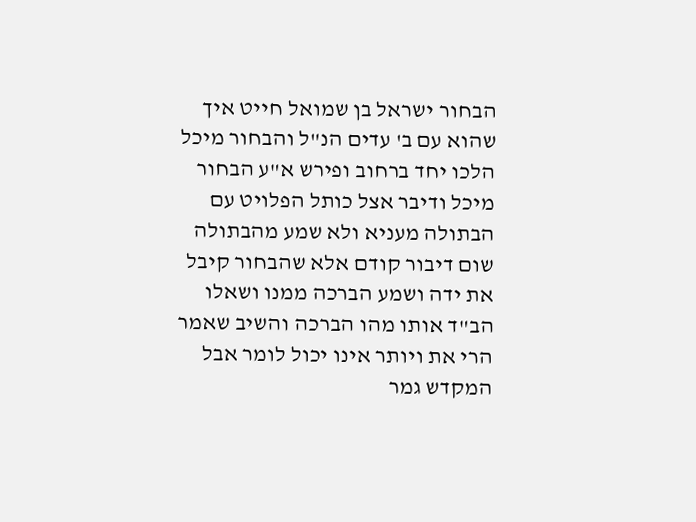הבחור ישראל בן שמואל חייט איך שהוא עם ב' עדים הנ"ל והבחור מיכל הלכו יחד ברחוב ופירש א"ע הבחור מיכל ודיבר אצל כותל הפלויט עם הבתולה מעניא ולא שמע מהבתולה שום דיבור קודם אלא שהבחור קיבל את ידה ושמע הברכה ממנו ושאלו הב"ד אותו מהו הברכה והשיב שאמר הרי את ויותר אינו יכול לומר אבל המקדש גמר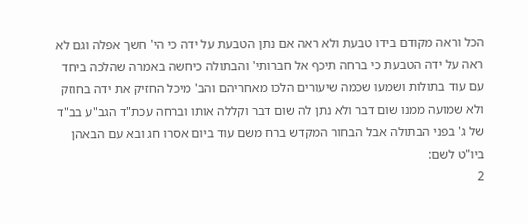הכל וראה מקודם בידו טבעת ולא ראה אם נתן הטבעת על ידה כי הי' חשך אפלה וגם לא ראה על ידה הטבעת כי ברחה תיכף אל חברותי' והבתולה כיחשה באמרה שהלכה ביחד עם עוד בתולות ושמעו שכמה שיעורים הלכו מאחריהם והב' מיכל החזיק את ידה בחוזק ולא שמועה ממנו שום דבר ולא נתן לה שום דבר וקללה אותו וברחה עכת"ד הגב"ע בב"ד של ג' בפני הבתולה אבל הבחור המקדש ברח משם עוד ביום אסרו חג ובא עם הבאהן ביו"ט לשם:
2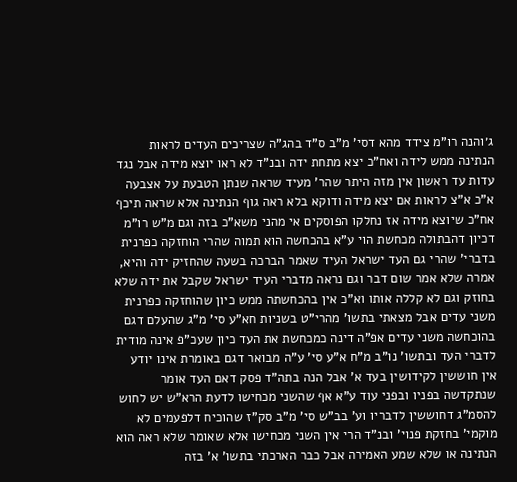ג׳והנה רו"מ צידד מהא דסי' מ"ב ס"ד בהג"ה שצריכים העדים לראות הנתינה ממש לידה ואח"כ יצא מתחת ידה ובנ"ד לא ראו יוצא מידה אבל נגד עדות עד ראשון אין מזה היתר שהר' מעיד שראה שנתן הטבעת על אצבעה א"כ א"צ לראות אם יצא מידה ודוקא בלא ראה גוף הנתינה אלא שראה תיכף אח"כ שיוצא מידה אז נחלקו הפוסקים אי מהני משא"כ בזה וגם מ"ש רו"מ דכיון דהבתולה מכחשת הוי ע"א בהכחשה הוא תמוה שהרי הוחזקה כפרנית בדברי' שהרי גם העד ישראל העיד שאמר הברכה בשעה שהחזיק ידה והיא, אמרה שלא אמר שום דבר וגם נראה מדברי העיד ישראל שקבל את ידה שלא בחוזק וגם לא קללה אותו וא"כ אין בהכחשתה ממש כיון שהוחזקה כפרנית משני עדים אבל מצאתי בתשו' מהרי"ט בשניות חא"ע סי' מ"ג שהעלם דגם בהוכחשה משני עדים אפ"ה דינה כמכחשת את העד כיון שעכ"פ אינה מודית לדברי העד ובתשו' נו"ב מ"ח א"ע סי' ע"ה מבואר דגם באומרת אינו יודע אין חוששין לקידושין בעד א' אבל הנה בתה"ד פסק דאם העד אומר שנתקדשה בפניו ובפני עוד ע"א אף שהשני מכחישו לדעת הרא"ש יש לחוש להסמ"ג דחוששין לדבריו וע' בב"ש סי' מ"ב סק"ז שהוכיח דלפעמים לא מוקמי' בחזקת פנוי' ובנ"ד הרי אין השני מכחישו אלא שאומר שלא ראה הוא הנתינה או שלא שמע האמירה אבל כבר הארכתי בתשו' א' בזה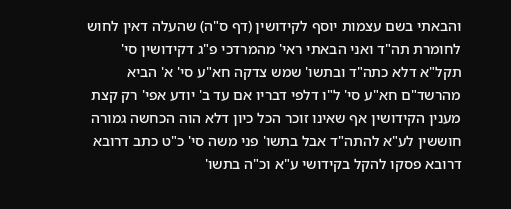והבאתי בשם עצמות יוסף לקידושין (דף ס"ה) שהעלה דאין לחוש לחומרת תה"ד ואני הבאתי ראי' מהמרדכי פ"ג דקידושין סי' תקל"א דלא כתה"ד ובתשו' שמש צדקה חא"ע סי' א' הביא מהרשד"ם חא"ע סי' ל"ו דלפי דבריו אם עד ב' יודע אפי' רק קצת מענין הקידושין אף שאינו זוכר הכל כיון דלא הוה הכחשה גמורה חוששין לע"א להתה"ד אבל בתשו' פני משה סי' כ"ט כתב דרובא דרובא פסקו להקל בקידושי ע"א וכ"ה בתשו'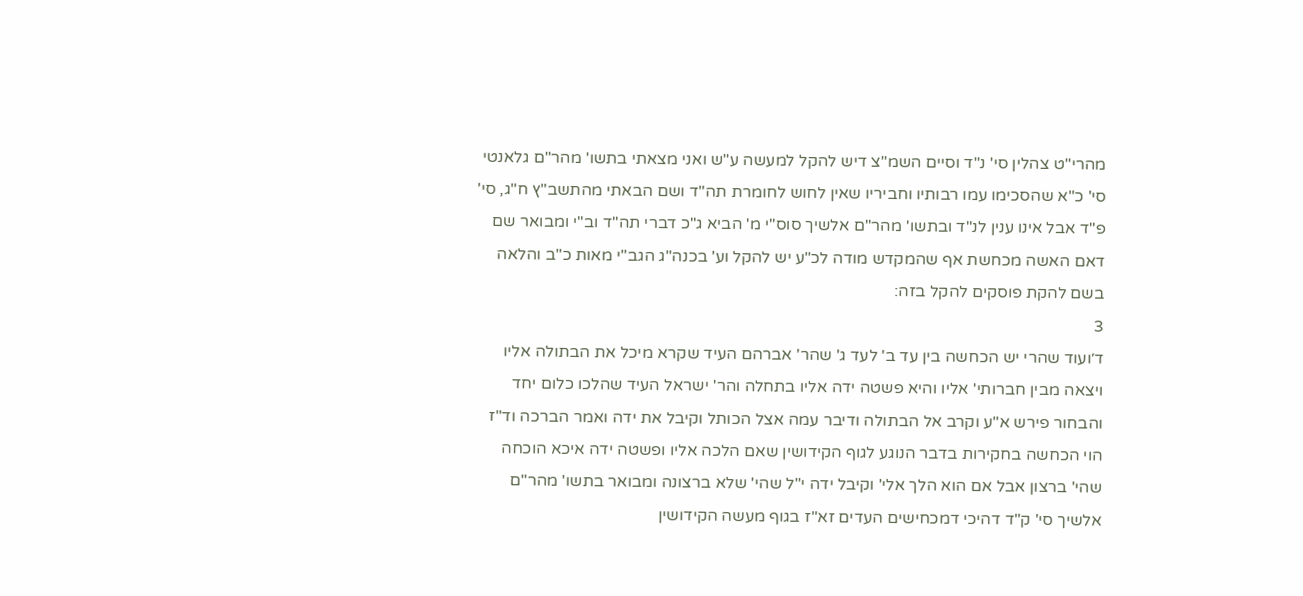מהרי"ט צהלין סי' נ"ד וסיים השמ"צ דיש להקל למעשה ע"ש ואני מצאתי בתשו' מהר"ם גלאנטי סי' כ"א שהסכימו עמו רבותיו וחביריו שאין לחוש לחומרת תה"ד ושם הבאתי מהתשב"ץ ח"ג, סי' פ"ד אבל אינו ענין לנ"ד ובתשו' מהר"ם אלשיך סוס"י מ' הביא ג"כ דברי תה"ד וב"י ומבואר שם דאם האשה מכחשת אף שהמקדש מודה לכ"ע יש להקל וע' בכנה"ג הגב"י מאות כ"ב והלאה בשם להקת פוסקים להקל בזה:
3
ד׳ועוד שהרי יש הכחשה בין עד ב' לעד ג' שהר' אברהם העיד שקרא מיכל את הבתולה אליו ויצאה מבין חברותי' אליו והיא פשטה ידה אליו בתחלה והר' ישראל העיד שהלכו כלום יחד והבחור פירש א"ע וקרב אל הבתולה ודיבר עמה אצל הכותל וקיבל את ידה ואמר הברכה וד"ז הוי הכחשה בחקירות בדבר הנוגע לגוף הקידושין שאם הלכה אליו ופשטה ידה איכא הוכחה שהי' ברצון אבל אם הוא הלך אלי' וקיבל ידה י"ל שהי' שלא ברצונה ומבואר בתשו' מהר"ם אלשיך סי' ק"ד דהיכי דמכחישים העדים זא"ז בגוף מעשה הקידושין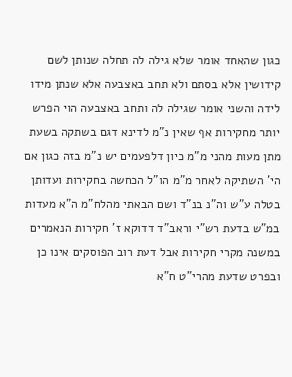כגון שהאחד אומר שלא גילה לה תחלה שנותן לשם קידושין אלא בסתם ולא תחב באצבעה אלא שנתן מידו לידה והשני אומר שגילה לה ותחב באצבעה הוי הפרש יותר מחקירות אף שאין נ"מ לדינא דגם בשתקה בשעת מתן מעות מהני מ"מ כיון דלפעמים יש נ"מ בזה כגון אם הי' השתיקה לאחר מ"מ הו"ל הכחשה בחקירות ועדותן בטלה ע"ש וה"נ בנ"ד ושם הבאתי מהלח"מ ה"א מעדות במ"ש בדעת רש"י וראב"ד דדוקא ז' חקירות הנאמרים במשנה מקרי חקירות אבל דעת רוב הפוסקים אינו כן ובפרט שדעת מהרי"ט ח"א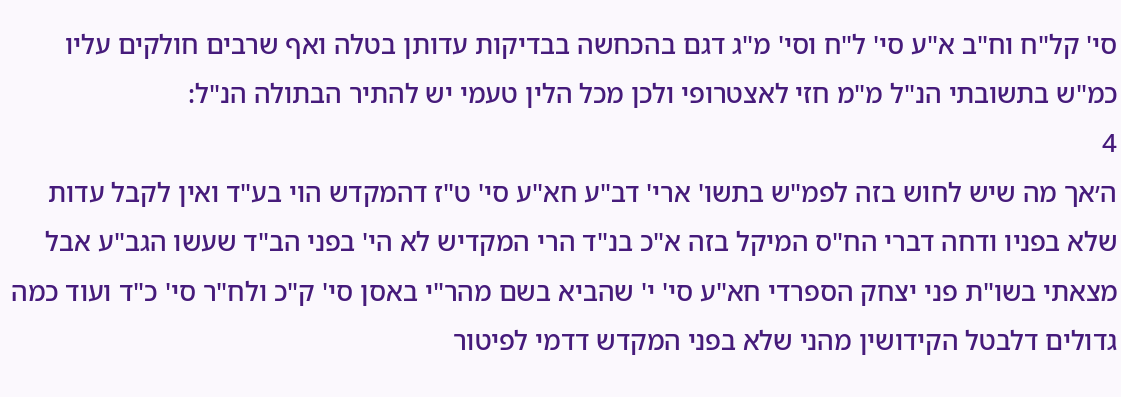סי' קל"ח וח"ב א"ע סי' ל"ח וסי' מ"ג דגם בהכחשה בבדיקות עדותן בטלה ואף שרבים חולקים עליו כמ"ש בתשובתי הנ"ל מ"מ חזי לאצטרופי ולכן מכל הלין טעמי יש להתיר הבתולה הנ"ל:
4
ה׳אך מה שיש לחוש בזה לפמ"ש בתשו' ארי' דב"ע חא"ע סי' ט"ז דהמקדש הוי בע"ד ואין לקבל עדות שלא בפניו ודחה דברי הח"ס המיקל בזה א"כ בנ"ד הרי המקדיש לא הי' בפני הב"ד שעשו הגב"ע אבל מצאתי בשו"ת פני יצחק הספרדי חא"ע סי' י' שהביא בשם מהר"י באסן סי' ק"כ ולח"ר סי' כ"ד ועוד כמה גדולים דלבטל הקידושין מהני שלא בפני המקדש דדמי לפיטור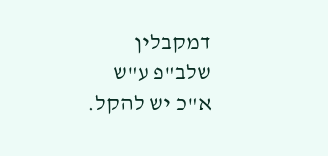דמקבלין שלב"פ ע"ש א"כ יש להקל.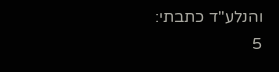והנלע"ד כתבתי:
5